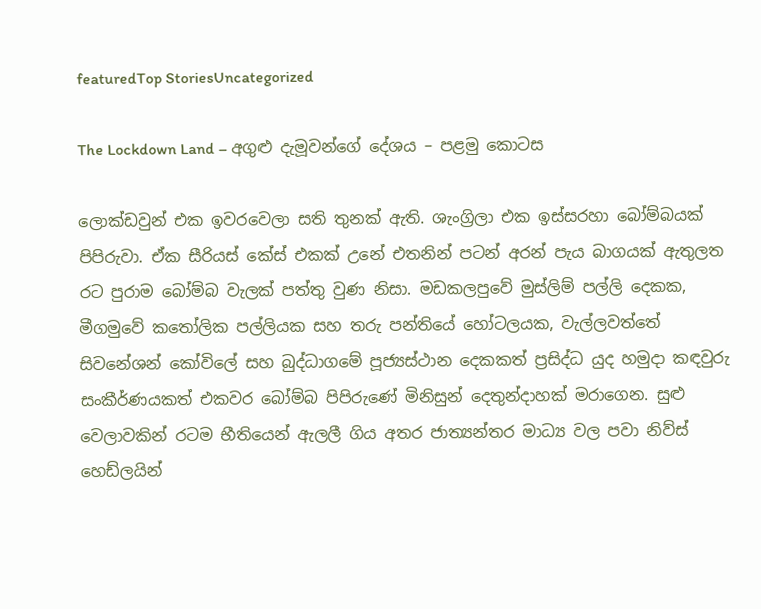featuredTop StoriesUncategorized

The Lockdown Land – අගුළු දැමූවන්ගේ දේශය – පළමු කොටස

ලොක්ඩවුන් එක ඉවරවෙලා සති තුනක් ඇති. ශැංග්‍රිලා එක ඉස්සරහා බෝම්බයක් පිපිරුවා. ඒක සීරියස් කේස් එකක් උනේ එතනින් පටන් අරන් පැය බාගයක් ඇතුලත රට පුරාම බෝම්බ වැලක් පත්තු වුණ නිසා. මඩකලපුවේ මුස්ලිම් පල්ලි දෙකක, මීගමුවේ කතෝලික පල්ලියක සහ තරු පන්තියේ හෝටලයක, වැල්ලවත්තේ සිවනේශන් කෝවිලේ සහ බුද්ධාගමේ පූජ්‍යස්ථාන දෙකකත් ප්‍රසිද්ධ යුද හමුදා කඳවුරු සංකීර්ණයකත් එකවර බෝම්බ පිපිරුණේ මිනිසුන් දෙතුන්දාහක් මරාගෙන. සුළු වෙලාවකින් රටම භීතියෙන් ඇලලී ගිය අතර ජාත්‍යන්තර මාධ්‍ය වල පවා නිව්ස් හෙඩ්ලයින්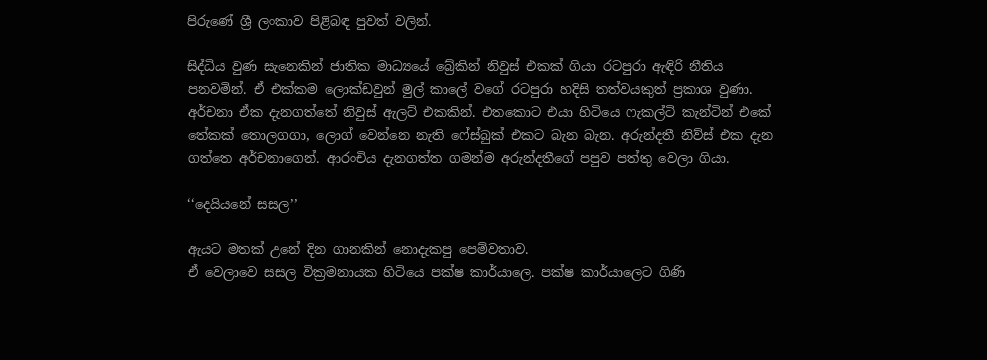පිරුණේ ශ්‍රී ලංකාව පිළිබඳ පුවත් වලින්.

සිද්ධිය වුණ සැනෙකින් ජාතික මාධ්‍යයේ බ්‍රේකින් නිවුස් එකක් ගියා රටපුරා ඇඳිරි නීතිය පනවමින්. ඒ එක්කම ලොක්ඩවුන් මුල් කාලේ වගේ රටපුරා හදිසි තත්වයකුත් ප්‍රකාශ වුණා. අර්චනා ඒක දැනගත්තේ නිවුස් ඇලට් එකකින්. එතකොට එයා හිටියෙ ෆැකල්ටි කැන්ටින් එකේ තේකක් තොලගගා, ලොග් වෙන්නෙ නැති ෆේස්බුක් එකට බැන බැන. අරුන්දතී නිව්ස් එක දැන ගත්තෙ අර්චනාගෙන්. ආරංචිය දැනගත්ත ගමන්ම අරුන්දතීගේ පපුව පත්තු වෙලා ගියා.

‘‘දෙයියනේ සසල’’

ඇයට මතක් උනේ දින ගානකින් නොදැකපු පෙම්වතාව.
ඒ වෙලාවෙ සසල වික්‍රමනායක හිටියෙ පක්ෂ කාර්යාලෙ. පක්ෂ කාර්යාලෙට ගිණි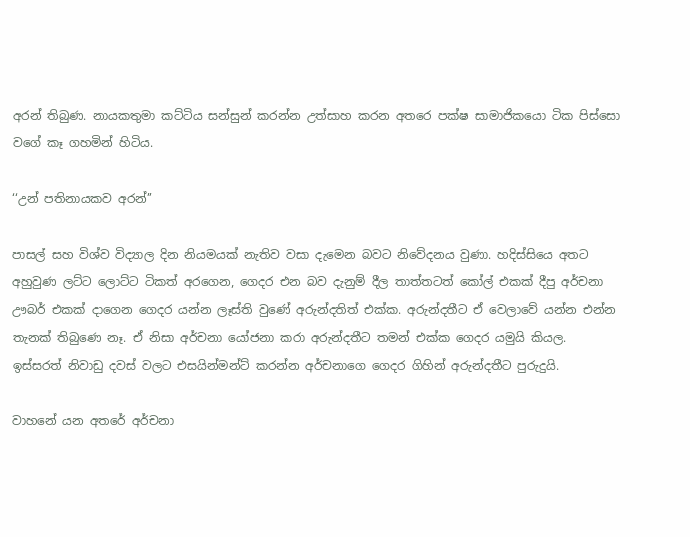අරන් තිබුණ. නායකතුමා කට්ටිය සන්සුන් කරන්න උත්සාහ කරන අතරෙ පක්ෂ සාමාජිකයො ටික පිස්සො වගේ කෑ ගහමින් හිටිය.

‘‘උන් පතිනායකව අරන්’’

පාසල් සහ විශ්ව විද්‍යාල දින නියමයක් නැතිව වසා දැමෙන බවට නිවේදනය වුණා. හදිස්සියෙ අතට අහුවුණ ලට්ට ලොට්ට ටිකත් අරගෙන, ගෙදර එන බව දැනුම් දීල තාත්තටත් කෝල් එකක් දීපු අර්චනා ඌබර් එකක් දාගෙන ගෙදර යන්න ලෑස්ති වුණේ අරුන්දතිත් එක්ක. අරුන්දතීට ඒ වෙලාවේ යන්න එන්න තැනක් තිබුණෙ නෑ. ඒ නිසා අර්චනා යෝජනා කරා අරුන්දතීට තමන් එක්ක ගෙදර යමුයි කියල. ඉස්සරත් නිවාඩු දවස් වලට එසයින්මන්ට් කරන්න අර්චනාගෙ ගෙදර ගිහින් අරුන්දතීට පුරුදුයි.

වාහනේ යන අතරේ අර්චනා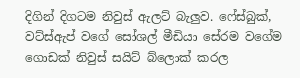දිගින් දිගටම නිවුස් ඇලට් බැලුව. ෆේස්බුක්, වට්ස්ඇප් වගේ සෝශල් මීඩියා සේරම වගේම ගොඩක් නිවුස් සයිට් බ්ලොක් කරල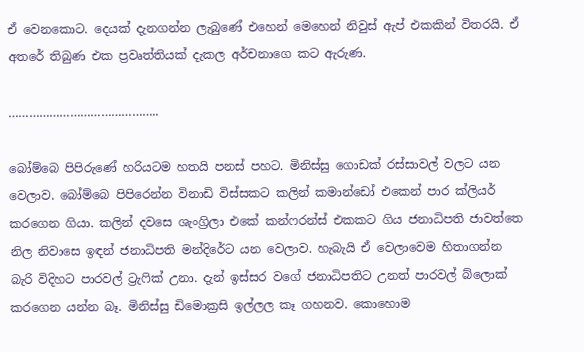ඒ වෙනකොට. දෙයක් දැනගන්න ලැබුණේ එහෙන් මෙහෙන් නිවුස් ඇප් එකකින් විතරයි. ඒ අතරේ තිබුණ එක ප්‍රවෘත්තියක් දැකල අර්චනාගෙ කට ඇරුණ.

……………………………………..

බෝම්බෙ පිපිරුණේ හරියටම හතයි පනස් පහට. මිනිස්සු ගොඩක් රස්සාවල් වලට යන වෙලාව. බෝම්බෙ පිපිරෙන්න විනාඩි විස්සකට කලින් කමාන්ඩෝ එකෙන් පාර ක්ලියර් කරගෙන ගියා. කලින් දවසෙ ශැංග්‍රිලා එකේ කන්ෆරන්ස් එකකට ගිය ජනාධිපති ජාවත්තෙ නිල නිවාසෙ ඉඳන් ජනාධිපති මන්දිරේට යන වෙලාව. හැබැයි ඒ වෙලාවෙම හිතාගන්න බැරි විදිහට පාරවල් ට්‍රැෆික් උනා. දැන් ඉස්සර වගේ ජනාධිපතිට උනත් පාරවල් බ්ලොක් කරගෙන යන්න බෑ. මිනිස්සු ඩිමොක්‍රසි ඉල්ලල කෑ ගහනව. කොහොම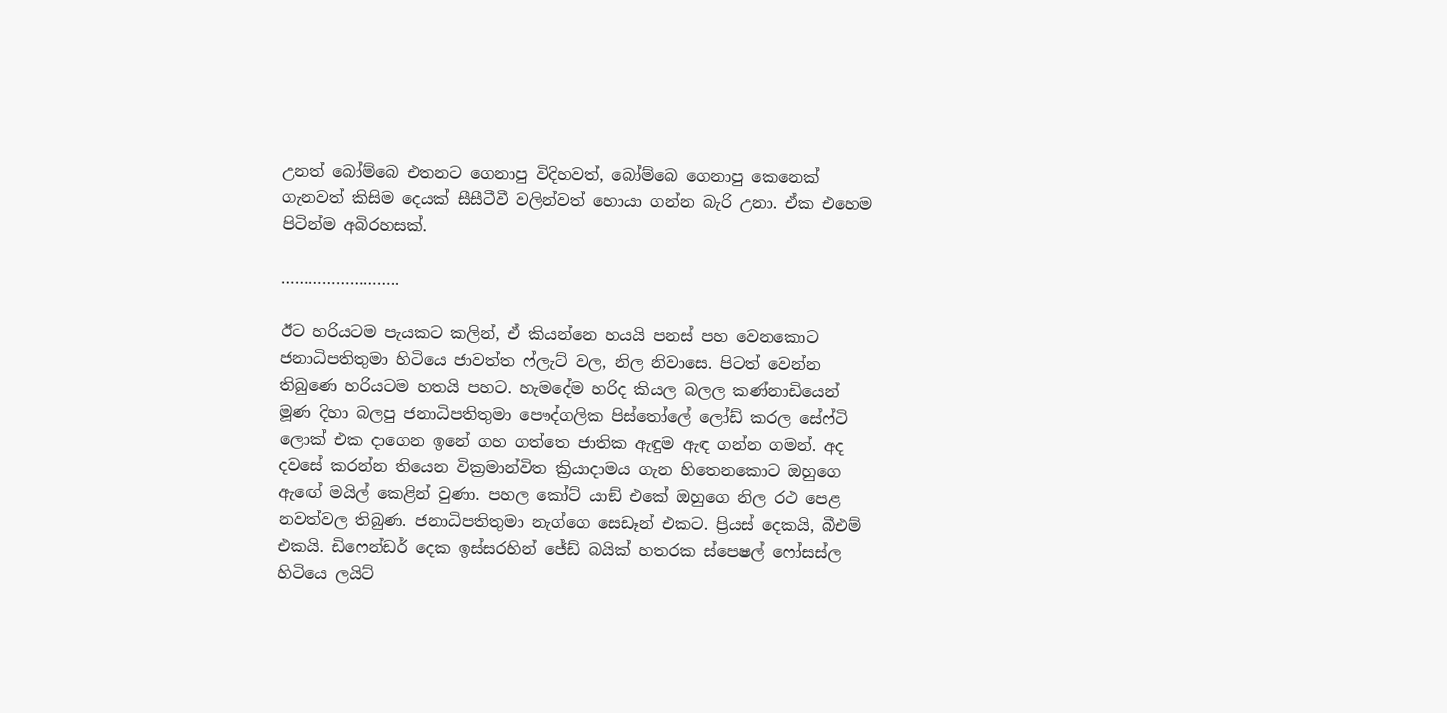උනත් බෝම්බෙ එතනට ගෙනාපු විදිහවත්, බෝම්බෙ ගෙනාපු කෙනෙක් ගැනවත් කිසිම දෙයක් සීසීටීවී වලින්වත් හොයා ගන්න බැරි උනා. ඒක එහෙම පිටින්ම අබිරහසක්.

……………………..

ඊට හරියටම පැයකට කලින්, ඒ කියන්නෙ හයයි පනස් පහ වෙනකොට ජනාධිපතිතුමා හිටියෙ ජාවත්ත ෆ්ලැට් වල, නිල නිවාසෙ. පිටත් වෙන්න තිබුණෙ හරියටම හතයි පහට. හැමදේම හරිද කියල බලල කණ්නාඩියෙන් මූණ දිහා බලපු ජනාධිපතිතුමා පෞද්ගලික පිස්තෝලේ ලෝඩ් කරල සේෆ්ටි ලොක් එක දාගෙන ඉනේ ගහ ගත්තෙ ජාතික ඇඳුම ඇඳ ගන්න ගමන්. අද දවසේ කරන්න තියෙන වික්‍රමාන්විත ක්‍රියාදාමය ගැන හිතෙනකොට ඔහුගෙ ඇඟේ මයිල් කෙළින් වුණා. පහල කෝට් යාඞ් එකේ ඔහුගෙ නිල රථ පෙළ නවත්වල තිබුණ. ජනාධිපතිතුමා නැග්ගෙ සෙඩෑන් එකට. ප්‍රියස් දෙකයි, බීඑම් එකයි. ඩිෆෙන්ඩර් දෙක ඉස්සරහින් ජේඩ් බයික් හතරක ස්පෙෂල් ෆෝසස්ල හිටියෙ ලයිට්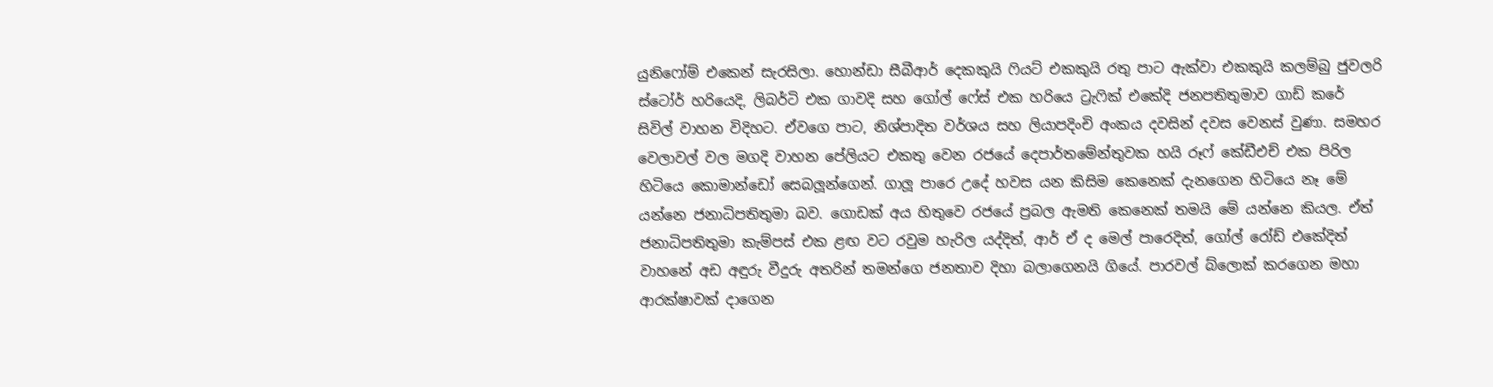යුනිෆෝම් එකෙන් සැරසිලා. හොන්ඩා සීබීආර් දෙකකුයි ෆියට් එකකුයි රතු පාට ඇක්වා එකකුයි කලම්බු ජුවලරි ස්ටෝර් හරියෙදි, ලිබර්ටි එක ගාවදි සහ ගෝල් ෆේස් එක හරියෙ ට්‍රැෆික් එකේදි ජනපතිතුමාව ගාඩ් කරේ සිවිල් වාහන විදිහට. ඒවගෙ පාට, නිශ්පාදිත වර්ශය සහ ලියාපදිංචි අංකය දවසින් දවස වෙනස් වුණා. සමහර වෙලාවල් වල මගදි වාහන පේලියට එකතු වෙන රජයේ දෙපාර්තමේන්තුවක හයි රූෆ් කේඩීඑච් එක පිරිල හිටියෙ කොමාන්ඩෝ සෙබලූන්ගෙන්. ගාලූ පාරෙ උදේ හවස යන කිසිම කෙනෙක් දැනගෙන හිටියෙ නෑ මේ යන්නෙ ජනාධිපතිතුමා බව. ගොඩක් අය හිතුවෙ රජයේ ප්‍රබල ඇමති කෙනෙක් තමයි මේ යන්නෙ කියල. ඒත් ජනාධිපතිතුමා කැම්පස් එක ළඟ වට රවුම හැරිල යද්දිත්, ආර් ඒ ද මෙල් පාරෙදිත්, ගෝල් රෝඩ් එකේදිත් වාහනේ අඩ අඳුරු වීදුරු අතරින් තමන්ගෙ ජනතාව දිහා බලාගෙනයි ගියේ. පාරවල් බ්ලොක් කරගෙන මහා ආරක්ෂාවක් දාගෙන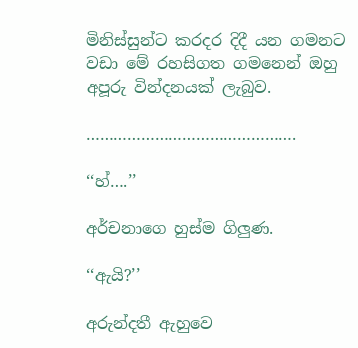මිනිස්සුන්ට කරදර දිදී යන ගමනට වඩා මේ රහසිගත ගමනෙන් ඔහු අපූරු වින්දනයක් ලැබුව.

……………………………………….

‘‘හ්….’’

අර්චනාගෙ හුස්ම ගිලුණ.

‘‘ඇයි?’’

අරුන්දතී ඇහුවෙ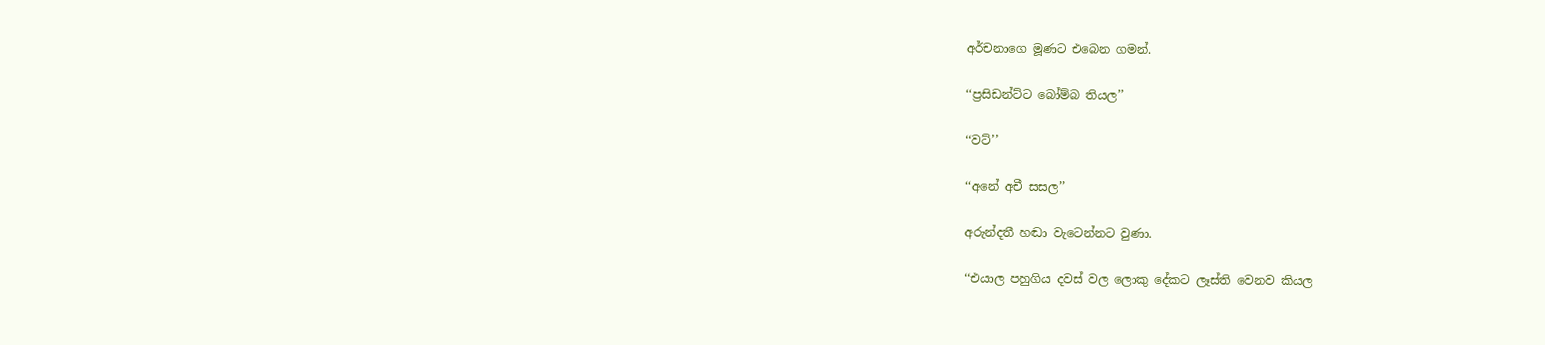අර්චනාගෙ මූණට එබෙන ගමන්.

‘‘ප්‍රසිඩන්ට්ට බෝම්බ තියල’’

‘‘වට්’’

‘‘අනේ අචී සසල’’

අරුන්දතී හඬා වැටෙන්නට වුණා.

‘‘එයාල පහුගිය දවස් වල ලොකු දේකට ලෑස්ති වෙනව කියල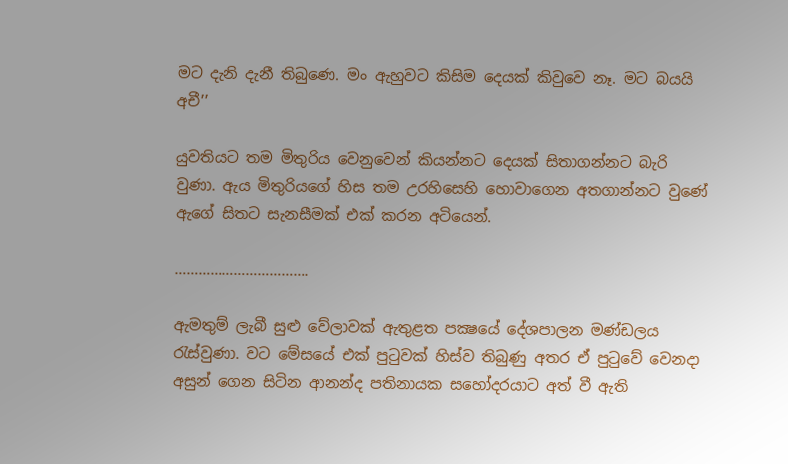මට දැනි දැනී තිබුණෙ. මං ඇහුවට කිසිම දෙයක් කිවුවෙ නෑ. මට බයයි අචී’’

යුවතියට තම මිතුරිය වෙනුවෙන් කියන්නට දෙයක් සිතාගන්නට බැරි වුණා. ඇය මිතුරියගේ හිස තම උරහිසෙහි හොවාගෙන අතගාන්නට වුණේ ඇගේ සිතට සැනසීමක් එක් කරන අටියෙන්.

…………………………….

ඇමතුම් ලැබී සුළු වේලාවක් ඇතුළත පක්‍ෂයේ දේශපාලන මණ්ඩලය රැස්වුණා. වට මේසයේ එක් පුටුවක් හිස්ව තිබුණු අතර ඒ පුටුවේ වෙනදා අසුන් ගෙන සිටින ආනන්ද පතිනායක සහෝදරයාට අත් වී ඇති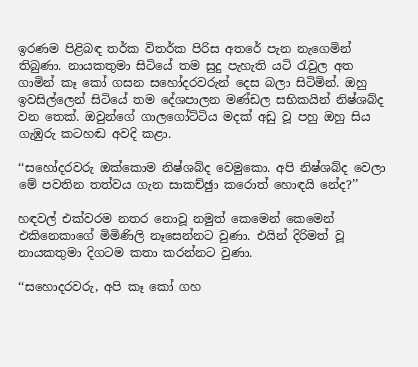ඉරණම පිළිබඳ තර්ක විතර්ක පිරිස අතරේ පැන නැගෙමින් තිබුණා. නායකතුමා සිටියේ තම සුදු පැහැති යටි රැවුල අත ගාමින් කෑ කෝ ගසන සහෝදරවරුන් දෙස බලා සිටිමින්. ඔහු ඉවසිල්ලෙන් සිටියේ තම දේශපාලන මණ්ඩල සභිකයින් නිෂ්ශබ්ද වන තෙක්. ඔවුන්ගේ ගාලගෝට්ටිය මදක් අඩු වූ පහු ඔහු සිය ගැඹුරු කටහඬ අවදි කළා.

‘‘සහෝදරවරු ඔක්කොම නිෂ්ශබ්ද වෙමුකො. අපි නිෂ්ශබ්ද වෙලා මේ පවතින තත්වය ගැන සාකච්ඡුා කරොත් හොඳයි නේද?’’

හඳවල් එක්වරම නතර නොවූ නමුත් කෙමෙන් කෙමෙන් එකිනෙකාගේ මිමිණිලි නෑසෙන්නට වුණා. එයින් දිරිමත් වූ නායකතුමා දිගටම කතා කරන්නට වුණා.

‘‘සහොදරවරු, අපි කෑ කෝ ගහ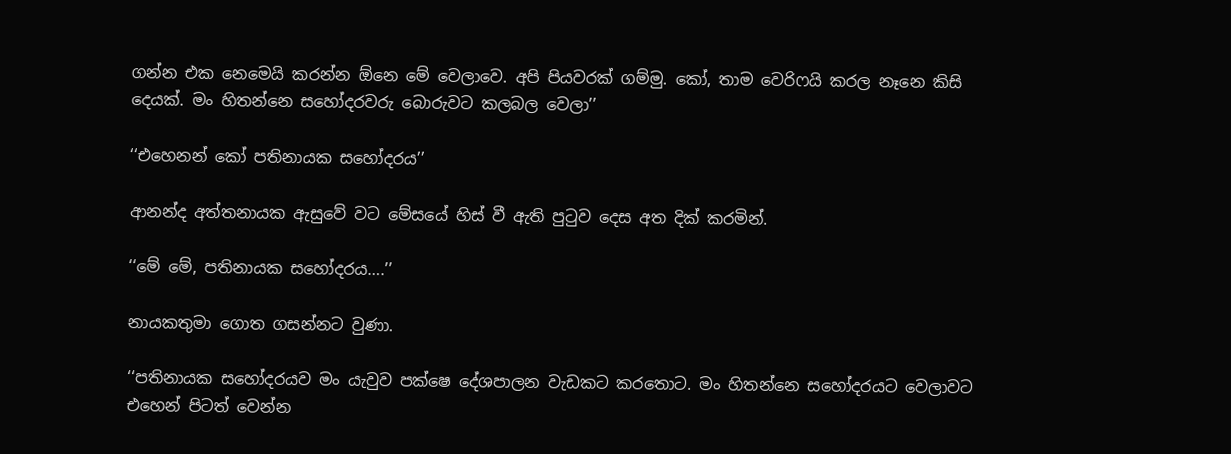ගන්න එක නෙමෙයි කරන්න ඕනෙ මේ වෙලාවෙ. අපි පියවරක් ගම්මු. කෝ, තාම වෙරිෆයි කරල නෑනෙ කිසි දෙයක්. මං හිතන්නෙ සහෝදරවරු බොරුවට කලබල වෙලා’’

‘‘එහෙනන් කෝ පතිනායක සහෝදරය’’

ආනන්ද අත්තනායක ඇසුවේ වට මේසයේ හිස් වී ඇති පුටුව දෙස අත දික් කරමින්.

‘‘මේ මේ, පතිනායක සහෝදරය….’’

නායකතුමා ගොත ගසන්නට වුණා.

‘‘පතිනායක සහෝදරයව මං යැවුව පක්ෂෙ දේශපාලන වැඩකට කරතොට. මං හිතන්නෙ සහෝදරයට වෙලාවට එහෙන් පිටත් වෙන්න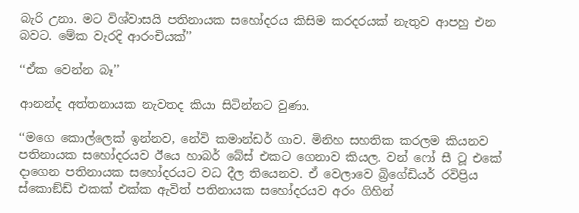බැරි උනා. මට විශ්වාසයි පතිනායක සහෝදරය කිසිම කරදරයක් නැතුව ආපහු එන බවට. මේක වැරදි ආරංචියක්’’

‘‘ඒක වෙන්න බෑ’’

ආනන්ද අත්තනායක නැවතද කියා සිටින්නට වුණා.

‘‘මගෙ කොල්ලෙක් ඉන්නව, නේවි කමාන්ඩර් ගාව. මිනිහ සහතික කරලම කියනව පතිනායක සහෝදරයව ඊයෙ හාබර් බේස් එකට ගෙනාව කියල. වන් ෆෝ සී ටූ එකේ දාගෙන පතිනායක සහෝදරයට වධ දීල තියෙනව. ඒ වෙලාවෙ බ්‍රිගේඩියර් රවිප්‍රිය ස්කොඞ්ඩ් එකක් එක්ක ඇවිත් පතිනායක සහෝදරයව අරං ගිහින්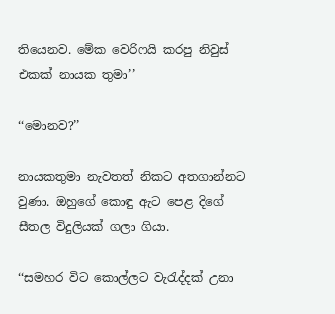තියෙනව. මේක වෙරිෆයි කරපු නිවුස් එකක් නායක තුමා’’

‘‘මොනව?’’

නායකතුමා නැවතත් නිකට අතගාන්නට වුණා. ඔහුගේ කොඳු ඇට පෙළ දිගේ සීතල විදුලියක් ගලා ගියා.

‘‘සමහර විට කොල්ලට වැරැද්දක් උනා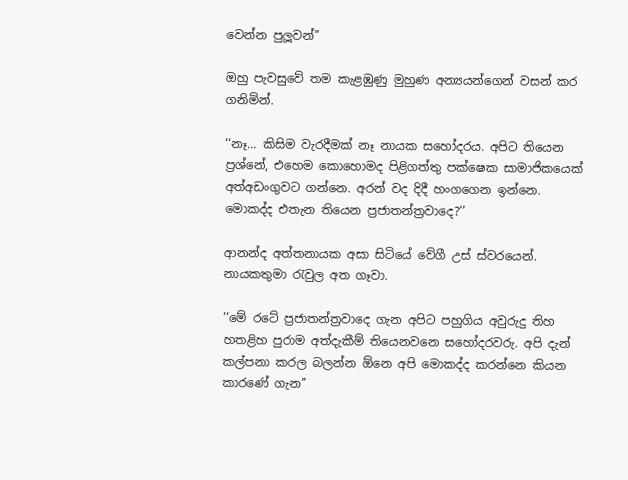වෙන්න පුලූවන්’’

ඔහු පැවසුවේ තම කැළඹුණු මුහුණ අන්‍යයන්ගෙන් වසන් කර ගනිමින්.

‘‘නෑ… කිසිම වැරදීමක් නෑ නායක සහෝදරය. අපිට තියෙන ප්‍රශ්නේ, එහෙම කොහොමද පිළිගත්තු පක්ෂෙක සාමාජිකයෙක් අත්අඩංගුවට ගන්නෙ. අරන් වද දිදී හංගගෙන ඉන්නෙ. මොකද්ද එතැන තියෙන ප්‍රජාතන්ත්‍රවාදෙ?’’

ආනන්ද අත්තනායක අසා සිටියේ වේගී උස් ස්වරයෙන්. නායකතුමා රැවුල අත ගෑවා.

‘‘මේ රටේ ප්‍රජාතන්ත්‍රවාදෙ ගැන අපිට පහුගිය අවුරුදු තිහ හතළිහ පුරාම අත්දැකීම් තියෙනවනෙ සහෝදරවරු. අපි දැන් කල්පනා කරල බලන්න ඕනෙ අපි මොකද්ද කරන්නෙ කියන කාරණේ ගැන’’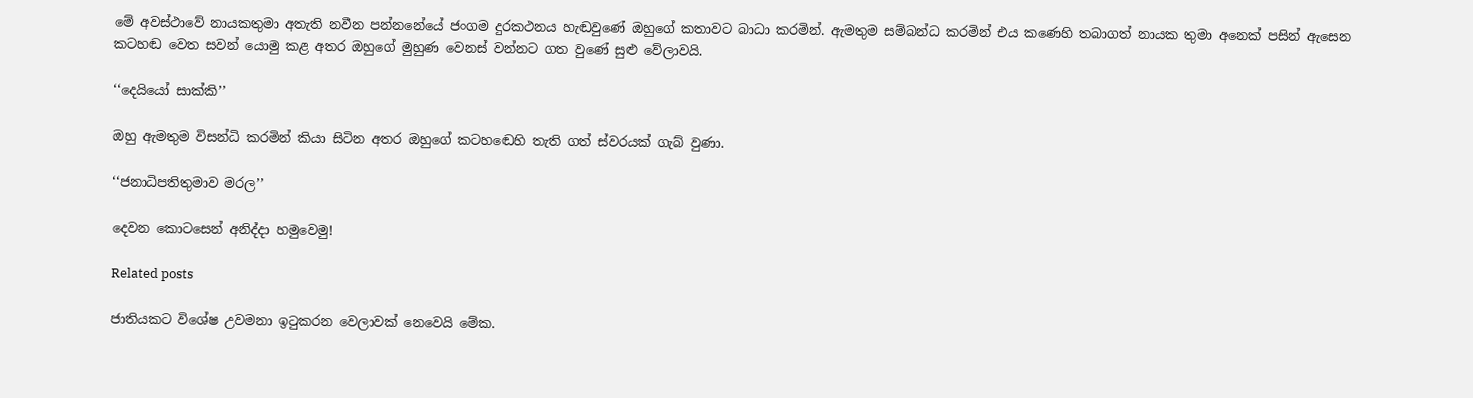මේ අවස්ථාවේ නායකතුමා අතැති නවීන පන්නනේයේ ජංගම දුරකථනය හැඬවුණේ ඔහුගේ කතාවට බාධා කරමින්. ඇමතුම සම්බන්ධ කරමින් එය කණෙහි තබාගත් නායක තුමා අනෙක් පසින් ඇසෙන කටහඬ වෙත සවන් යොමු කළ අතර ඔහුගේ මුහුණ වෙනස් වන්නට ගත වුණේ සුළු වේලාවයි.

‘‘දෙයියෝ සාක්කි’’

ඔහු ඇමතුම විසන්ධි කරමින් කියා සිටින අතර ඔහුගේ කටහඬෙහි තැති ගත් ස්වරයක් ගැබ් වුණා.

‘‘ජනාධිපතිතුමාව මරල’’

දෙවන කොටසෙන් අනිද්දා හමුවෙමු!

Related posts

ජාතියකට විශේෂ උවමනා ඉටුකරන වෙලාවක් නෙවෙයි මේක.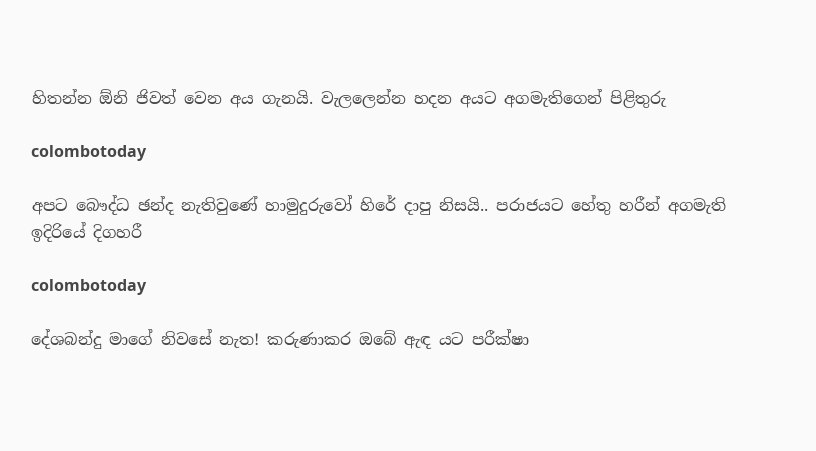හිතන්න ඕනි ජිවත් වෙන අය ගැනයි. වැලලෙන්න හදන අයට අගමැතිගෙන් පිළිතුරු

colombotoday

අපට බෞද්ධ ඡන්ද නැතිවුණේ හාමුදුරුවෝ හිරේ දාපු නිසයි.. පරාජයට හේතු හරීන් අගමැති ඉදිරියේ දිගහරී

colombotoday

දේශබන්දු මාගේ නිවසේ නැත! කරුණාකර ඔබේ ඇඳ යට පරීක්ෂා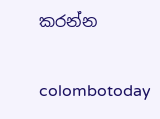කරන්න

colombotoday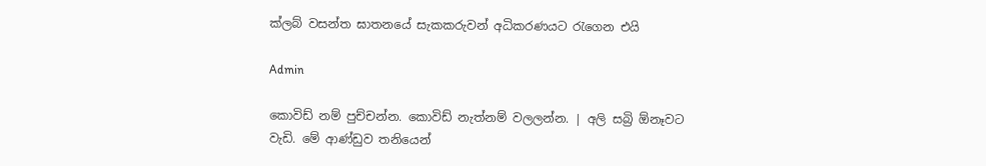ක්ලබ් වසන්ත ඝාතනයේ සැකකරුවන් අධිකරණයට රැගෙන එයි

Admin

කොවිඩ් නම් පුච්චන්න. කොවිඩ් නැත්නම් වලලන්න. | අලි සබ්‍රි ඕනෑවට වැඩි. මේ ආණ්ඩුව තනියෙන්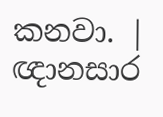කනවා. | ඥානසාර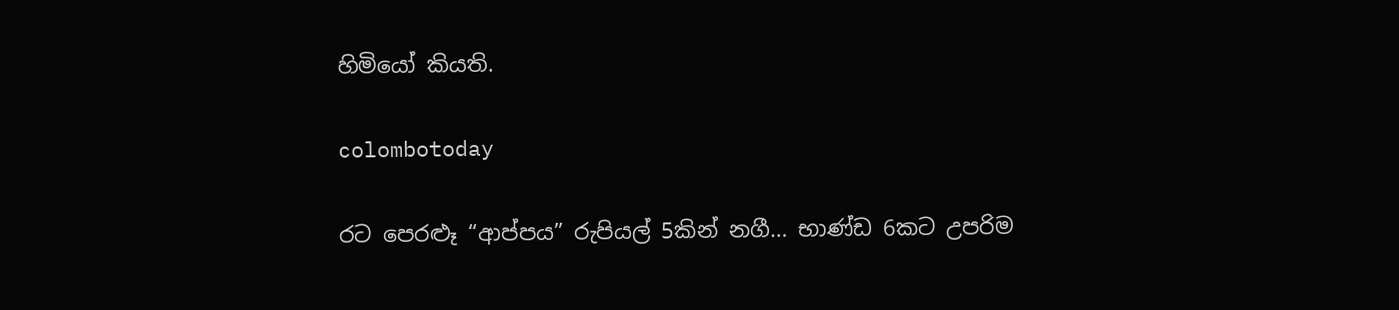හිමියෝ කියති.

colombotoday

රට පෙරළූ “ආප්පය” රුපියල් 5කින් නගී… භාණ්ඩ 6කට උපරිම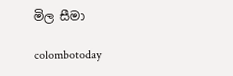මිල සීමා

colombotoday